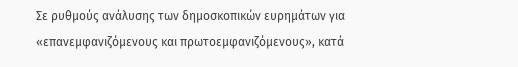Σε ρυθμούς ανάλυσης των δημοσκοπικών ευρημάτων για «επανεμφανιζόμενους και πρωτοεμφανιζόμενους», κατά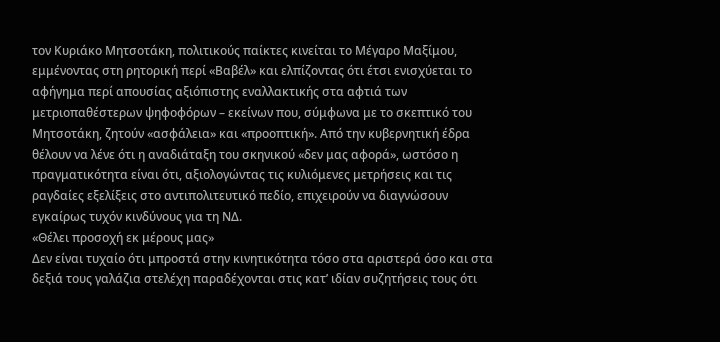τον Κυριάκο Μητσοτάκη, πολιτικούς παίκτες κινείται το Μέγαρο Μαξίμου, εμμένοντας στη ρητορική περί «Βαβέλ» και ελπίζοντας ότι έτσι ενισχύεται το αφήγημα περί απουσίας αξιόπιστης εναλλακτικής στα αφτιά των μετριοπαθέστερων ψηφοφόρων – εκείνων που, σύμφωνα με το σκεπτικό του Μητσοτάκη, ζητούν «ασφάλεια» και «προοπτική». Από την κυβερνητική έδρα θέλουν να λένε ότι η αναδιάταξη του σκηνικού «δεν μας αφορά», ωστόσο η πραγματικότητα είναι ότι, αξιολογώντας τις κυλιόμενες μετρήσεις και τις ραγδαίες εξελίξεις στο αντιπολιτευτικό πεδίο, επιχειρούν να διαγνώσουν εγκαίρως τυχόν κινδύνους για τη ΝΔ.
«Θέλει προσοχή εκ μέρους μας»
Δεν είναι τυχαίο ότι μπροστά στην κινητικότητα τόσο στα αριστερά όσο και στα δεξιά τους γαλάζια στελέχη παραδέχονται στις κατ’ ιδίαν συζητήσεις τους ότι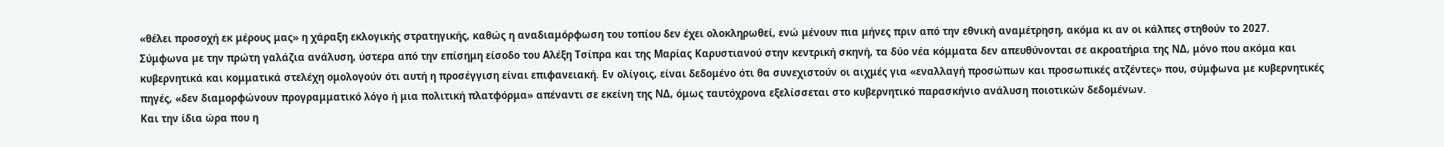«θέλει προσοχή εκ μέρους μας» η χάραξη εκλογικής στρατηγικής, καθώς η αναδιαμόρφωση του τοπίου δεν έχει ολοκληρωθεί, ενώ μένουν πια μήνες πριν από την εθνική αναμέτρηση, ακόμα κι αν οι κάλπες στηθούν το 2027.
Σύμφωνα με την πρώτη γαλάζια ανάλυση, ύστερα από την επίσημη είσοδο του Αλέξη Τσίπρα και της Μαρίας Καρυστιανού στην κεντρική σκηνή, τα δύο νέα κόμματα δεν απευθύνονται σε ακροατήρια της ΝΔ, μόνο που ακόμα και κυβερνητικά και κομματικά στελέχη ομολογούν ότι αυτή η προσέγγιση είναι επιφανειακή. Εν ολίγοις, είναι δεδομένο ότι θα συνεχιστούν οι αιχμές για «εναλλαγή προσώπων και προσωπικές ατζέντες» που, σύμφωνα με κυβερνητικές πηγές, «δεν διαμορφώνουν προγραμματικό λόγο ή μια πολιτική πλατφόρμα» απέναντι σε εκείνη της ΝΔ, όμως ταυτόχρονα εξελίσσεται στο κυβερνητικό παρασκήνιο ανάλυση ποιοτικών δεδομένων.
Και την ίδια ώρα που η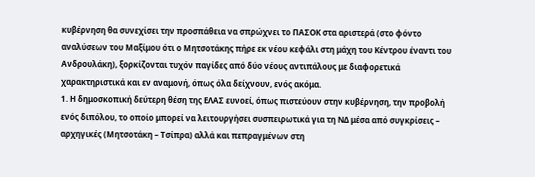κυβέρνηση θα συνεχίσει την προσπάθεια να σπρώχνει το ΠΑΣΟΚ στα αριστερά (στο φόντο αναλύσεων του Μαξίμου ότι ο Μητσοτάκης πήρε εκ νέου κεφάλι στη μάχη του Κέντρου έναντι του Ανδρουλάκη), ξορκίζονται τυχόν παγίδες από δύο νέους αντιπάλους με διαφορετικά χαρακτηριστικά και εν αναμονή, όπως όλα δείχνουν, ενός ακόμα.
1. Η δημοσκοπική δεύτερη θέση της ΕΛΑΣ ευνοεί, όπως πιστεύουν στην κυβέρνηση, την προβολή ενός διπόλου, το οποίο μπορεί να λειτουργήσει συσπειρωτικά για τη ΝΔ μέσα από συγκρίσεις – αρχηγικές (Μητσοτάκη – Τσίπρα) αλλά και πεπραγμένων στη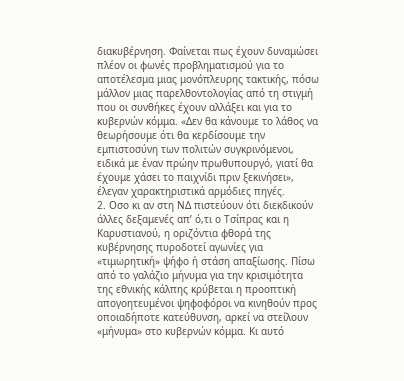διακυβέρνηση. Φαίνεται πως έχουν δυναμώσει πλέον οι φωνές προβληματισμού για το αποτέλεσμα μιας μονόπλευρης τακτικής, πόσω μάλλον μιας παρελθοντολογίας από τη στιγμή που οι συνθήκες έχουν αλλάξει και για το κυβερνών κόμμα. «Δεν θα κάνουμε το λάθος να θεωρήσουμε ότι θα κερδίσουμε την εμπιστοσύνη των πολιτών συγκρινόμενοι, ειδικά με έναν πρώην πρωθυπουργό, γιατί θα έχουμε χάσει το παιχνίδι πριν ξεκινήσει», έλεγαν χαρακτηριστικά αρμόδιες πηγές.
2. Οσο κι αν στη ΝΔ πιστεύουν ότι διεκδικούν άλλες δεξαμενές απ’ ό,τι ο Τσίπρας και η Καρυστιανού, η οριζόντια φθορά της κυβέρνησης πυροδοτεί αγωνίες για «τιμωρητική» ψήφο ή στάση απαξίωσης. Πίσω από το γαλάζιο μήνυμα για την κρισιμότητα της εθνικής κάλπης κρύβεται η προοπτική απογοητευμένοι ψηφοφόροι να κινηθούν προς οποιαδήποτε κατεύθυνση, αρκεί να στείλουν «μήνυμα» στο κυβερνών κόμμα. Κι αυτό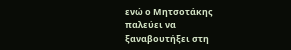ενώ ο Μητσοτάκης παλεύει να ξαναβουτήξει στη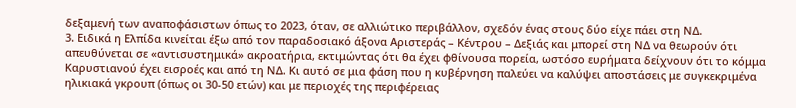δεξαμενή των αναποφάσιστων όπως το 2023, όταν, σε αλλιώτικο περιβάλλον, σχεδόν ένας στους δύο είχε πάει στη ΝΔ.
3. Ειδικά η Ελπίδα κινείται έξω από τον παραδοσιακό άξονα Αριστεράς – Κέντρου – Δεξιάς και μπορεί στη ΝΔ να θεωρούν ότι απευθύνεται σε «αντισυστημικά» ακροατήρια, εκτιμώντας ότι θα έχει φθίνουσα πορεία, ωστόσο ευρήματα δείχνουν ότι το κόμμα Καρυστιανού έχει εισροές και από τη ΝΔ. Κι αυτό σε μια φάση που η κυβέρνηση παλεύει να καλύψει αποστάσεις με συγκεκριμένα ηλικιακά γκρουπ (όπως οι 30-50 ετών) και με περιοχές της περιφέρειας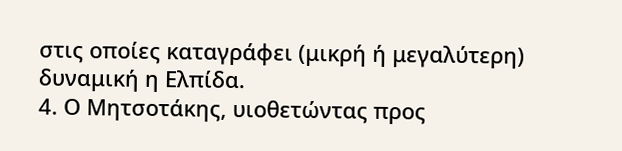στις οποίες καταγράφει (μικρή ή μεγαλύτερη) δυναμική η Ελπίδα.
4. Ο Μητσοτάκης, υιοθετώντας προς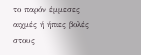το παρόν έμμεσες αιχμές ή ήπιες βολές στους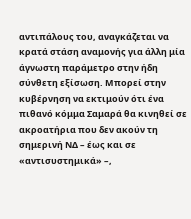αντιπάλους του, αναγκάζεται να κρατά στάση αναμονής για άλλη μία άγνωστη παράμετρο στην ήδη σύνθετη εξίσωση. Μπορεί στην κυβέρνηση να εκτιμούν ότι ένα πιθανό κόμμα Σαμαρά θα κινηθεί σε ακροατήρια που δεν ακούν τη σημερινή ΝΔ – έως και σε «αντισυστημικά» –,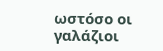ωστόσο οι γαλάζιοι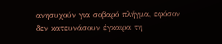ανησυχούν για σοβαρό πλήγμα, εφόσον δεν κατευνάσουν έγκαιρα τη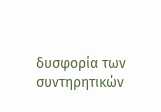δυσφορία των συντηρητικών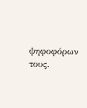ψηφοφόρων τους.